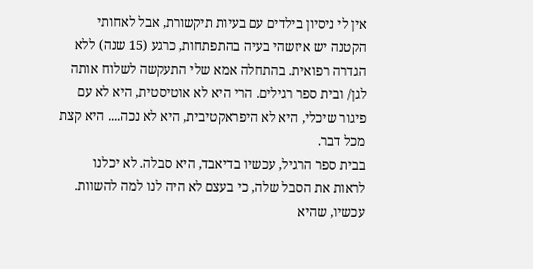אין לי ניסיון בילדים עם בעיות תיקשורת, אבל לאחותי הקטנה יש איזשהי בעיה בהתפתחות, כרגע (15 שנה) ללא הגדרה רפואית. בהתחלה אמא שלי התעקשה לשלוח אותה לגן/ ובית ספר רגילים. הרי היא לא אוטיסטית, היא לא עם פיגור שיכלי, היא לא היפראקטיבית, היא לא נכה.... היא קצת מכל דבר.
בבית ספר הרגיל, עכשיו בדיאבד, היא סבלה. לא יכלנו לראות את הסבל שלה, כי בעצם לא היה לנו למה להשוות. עכשיו, שהיא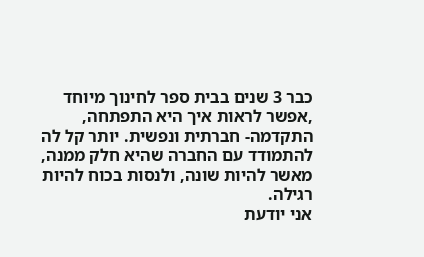כבר 3 שנים בבית ספר לחינוך מיוחד ,אפשר לראות איך היא התפתחה, התקדמה- חברתית ונפשית. יותר קל לה להתמודד עם החברה שהיא חלק ממנה, מאשר להיות שונה, ולנסות בכוח להיות רגילה.
אני יודעת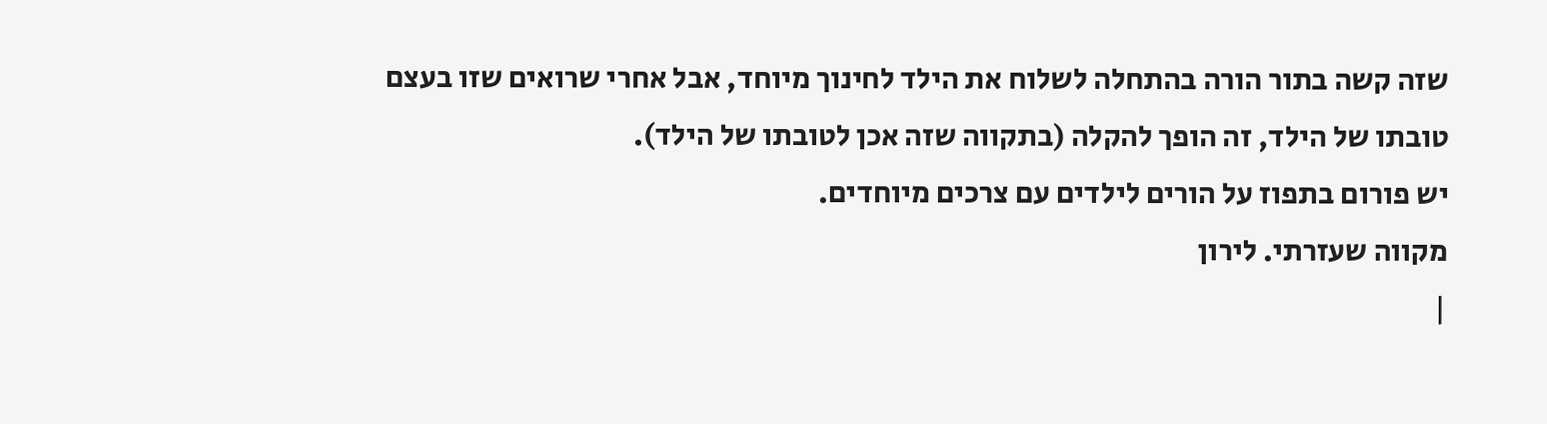שזה קשה בתור הורה בהתחלה לשלוח את הילד לחינוך מיוחד, אבל אחרי שרואים שזו בעצם טובתו של הילד, זה הופך להקלה (בתקווה שזה אכן לטובתו של הילד).
יש פורום בתפוז על הורים לילדים עם צרכים מיוחדים.
מקווה שעזרתי. לירון
|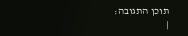תוכן התגובה:
|